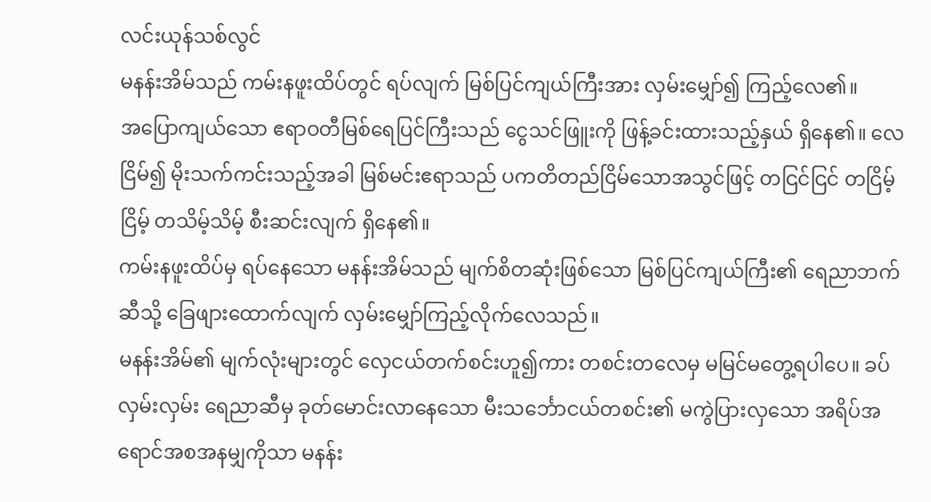လင်းယုန်သစ်လွင်
မနန်းအိမ်သည် ကမ်းနဖူးထိပ်တွင် ရပ်လျက် မြစ်ပြင်ကျယ်ကြီးအား လှမ်းမျှော်၍ ကြည့်လေ၏။
အပြောကျယ်သော ဧရာဝတီမြစ်ရေပြင်ကြီးသည် ငွေသင်ဖြူးကို ဖြန့်ခင်းထားသည့်နှယ် ရှိနေ၏။ လေငြိမ်၍ မိုးသက်ကင်းသည့်အခါ မြစ်မင်းဧရာသည် ပကတိတည်ငြိမ်သောအသွင်ဖြင့် တငြင်ငြင် တငြိမ့်ငြိမ့် တသိမ့်သိမ့် စီးဆင်းလျက် ရှိနေ၏။
ကမ်းနဖူးထိပ်မှ ရပ်နေသော မနန်းအိမ်သည် မျက်စိတဆုံးဖြစ်သော မြစ်ပြင်ကျယ်ကြီး၏ ရေညာဘက်ဆီသို့ ခြေဖျားထောက်လျက် လှမ်းမျှော်ကြည့်လိုက်လေသည်။
မနန်းအိမ်၏ မျက်လုံးများတွင် လှေငယ်တက်စင်းဟူ၍ကား တစင်းတလေမှ မမြင်မတွေ့ရပါပေ။ ခပ်လှမ်းလှမ်း ရေညာဆီမှ ခုတ်မောင်းလာနေသော မီးသင်္ဘောငယ်တစင်း၏ မကွဲပြားလှသော အရိပ်အရောင်အစအနမျှကိုသာ မနန်း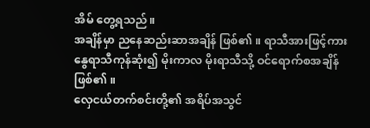အိမ် တွေ့ရသည်။
အချိန်မှာ ညနေဆည်းဆာအချိန် ဖြစ်၏။ ရာသီအားဖြင့်ကား နွေရာသီကုန်ဆုံး၍ မိုးကာလ မိုးရာသီသို့ ဝင်ရောက်စအချိန် ဖြစ်၏။
လှေငယ်တက်စင်းတို့၏ အရိပ်အသွင်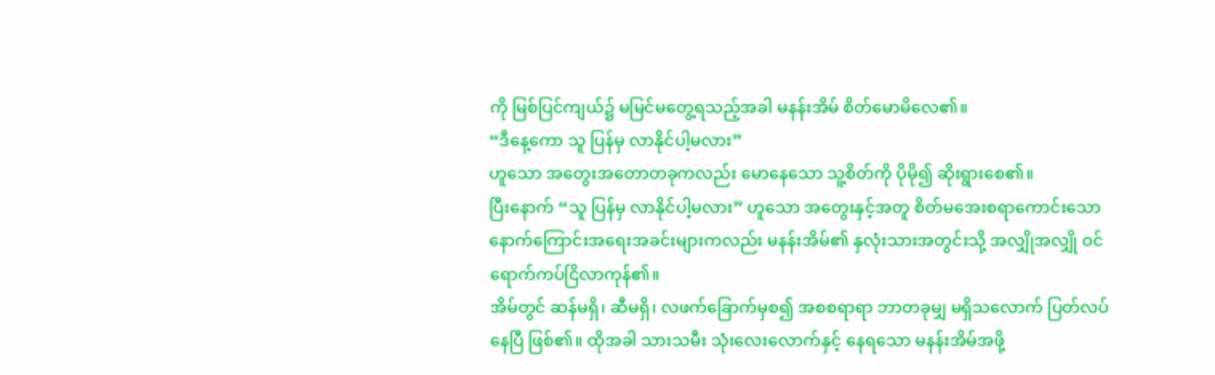ကို မြစ်ပြင်ကျယ်၌ မမြင်မတွေ့ရသည့်အခါ မနန်းအိမ် စိတ်မောမိလေ၏။
“ဒီနေ့ကော သူ ပြန်မှ လာနိုင်ပါ့မလား”
ဟူသော အတွေးအတောတခုကလည်း မောနေသော သူ့စိတ်ကို ပိုမို၍ ဆိုးရွားစေ၏။
ပြီးနောက် “သူ ပြန်မှ လာနိုင်ပါ့မလား” ဟူသော အတွေးနှင့်အတူ စိတ်မအေးစရာကောင်းသော နောက်ကြောင်းအရေးအခင်းများကလည်း မနန်းအိမ်၏ နှလုံးသားအတွင်းသို့ အလျှိုအလျှို ဝင်ရောက်ကပ်ငြိလာကုန်၏။
အိမ်တွင် ဆန်မရှိ၊ ဆီမရှိ၊ လဖက်ခြောက်မှစ၍ အစစရာရာ ဘာတခုမျှ မရှိသလောက် ပြတ်လပ်နေပြီ ဖြစ်၏။ ထိုအခါ သားသမီး သုံးလေးလောက်နှင့် နေရသော မနန်းအိမ်အဖို့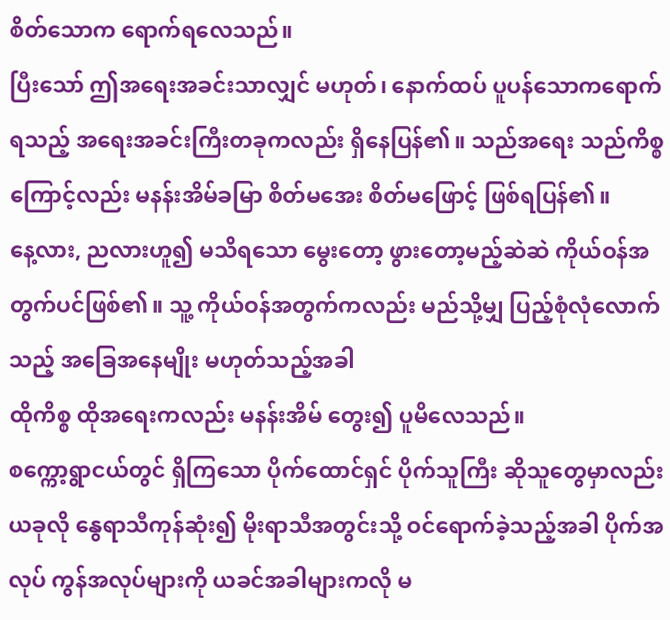စိတ်သောက ရောက်ရလေသည်။
ပြီးသော် ဤအရေးအခင်းသာလျှင် မဟုတ်၊ နောက်ထပ် ပူပန်သောကရောက်ရသည့် အရေးအခင်းကြီးတခုကလည်း ရှိနေပြန်၏။ သည်အရေး သည်ကိစ္စကြောင့်လည်း မနန်းအိမ်ခမြာ စိတ်မအေး စိတ်မဖြောင့် ဖြစ်ရပြန်၏။
နေ့လား, ညလားဟူ၍ မသိရသော မွေးတော့ ဖွားတော့မည့်ဆဲဆဲ ကိုယ်ဝန်အတွက်ပင်ဖြစ်၏။ သူ့ ကိုယ်ဝန်အတွက်ကလည်း မည်သို့မျှ ပြည့်စုံလုံလောက်သည့် အခြေအနေမျိုး မဟုတ်သည့်အခါ
ထိုကိစ္စ ထိုအရေးကလည်း မနန်းအိမ် တွေး၍ ပူမိလေသည်။
စက္ကော့ရွာငယ်တွင် ရှိကြသော ပိုက်ထောင်ရှင် ပိုက်သူကြီး ဆိုသူတွေမှာလည်း ယခုလို နွေရာသီကုန်ဆုံး၍ မိုးရာသီအတွင်းသို့ ဝင်ရောက်ခဲ့သည့်အခါ ပိုက်အလုပ် ကွန်အလုပ်များကို ယခင်အခါများကလို မ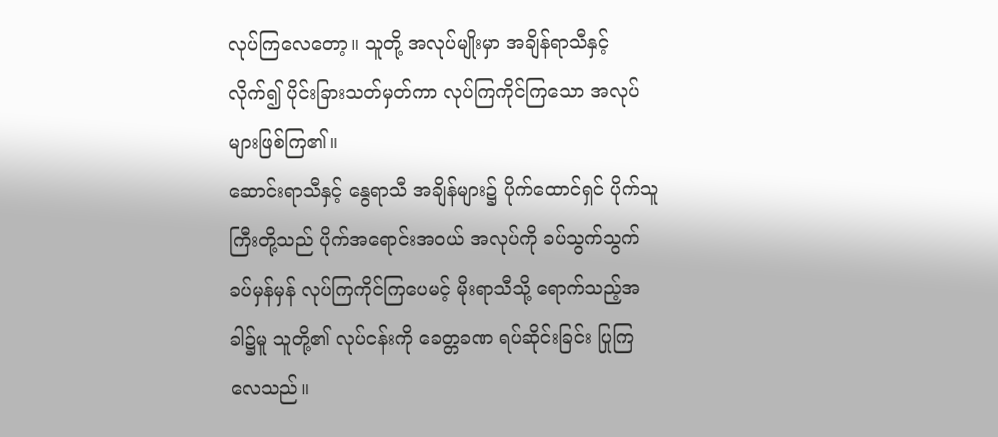လုပ်ကြလေတော့။ သူတို့ အလုပ်မျိုးမှာ အချိန်ရာသီနှင့်လိုက်၍ ပိုင်းခြားသတ်မှတ်ကာ လုပ်ကြကိုင်ကြသော အလုပ်များဖြစ်ကြ၏။
ဆောင်းရာသီနှင့် နွေရာသီ အချိန်များ၌ ပိုက်ထောင်ရှင် ပိုက်သူကြီးတို့သည် ပိုက်အရောင်းအဝယ် အလုပ်ကို ခပ်သွက်သွက် ခပ်မှန်မှန် လုပ်ကြကိုင်ကြပေမင့် မိုးရာသီသို့ ရောက်သည့်အခါ၌မူ သူတို့၏ လုပ်ငန်းကို ခေတ္တခဏ ရပ်ဆိုင်းခြင်း ပြုကြလေသည်။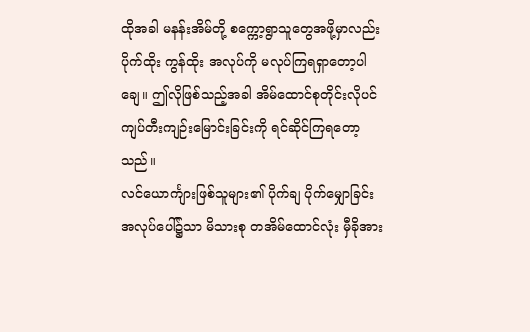ထိုအခါ မနန်းအိမ်တို့ စက္ကော့ရွာသူတွေအဖို့မှာလည်း ပိုက်ထိုး ကွန်ထိုး အလုပ်ကို မလုပ်ကြရရှာတော့ပါချေ။ ဤလိုဖြစ်သည့်အခါ အိမ်ထောင်စုတိုင်းလိုပင် ကျပ်တီးကျဉ်းမြောင်းခြင်းကို ရင်ဆိုင်ကြရတော့သည်။
လင်ယောင်္ကျားဖြစ်သူများ၏ ပိုက်ချ ပိုက်မျှောခြင်း အလုပ်ပေါ်၌သာ မိသားစု တအိမ်ထောင်လုံး မှီခိုအား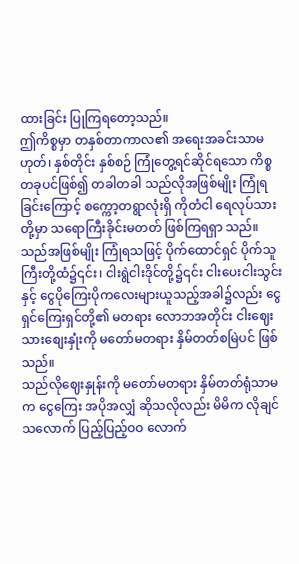ထားခြင်း ပြုကြရတော့သည်။
ဤကိစ္စမှာ တနှစ်တာကာလ၏ အရေးအခင်းသာမဟုတ်၊ နှစ်တိုင်း နှစ်စဉ် ကြုံတွေ့ရင်ဆိုင်ရသော ကိစ္စတခုပင်ဖြစ်၍ တခါတခါ သည်လိုအဖြစ်မျိုး ကြုံရခြင်းကြောင့် စက္ကော့တရွာလုံးရှိ ကိုတံငါ ရေလုပ်သားတို့မှာ သရောကြီးခိုင်းမတတ် ဖြစ်ကြရရှာ သည်။
သည်အဖြစ်မျိုး ကြုံရသဖြင့် ပိုက်ထောင်ရှင် ပိုက်သူကြီးတို့ထံ၌၎င်း၊ ငါးရွဲငါးဒိုင်တို့၌၎င်း ငါးပေးငါးသွင်းနှင့် ငွေပိုကြေးပိုကလေးများယူသည့်အခါ၌လည်း ငွေရှင်ကြေးရှင်တို့၏ မတရား လောဘအတိုင်း ငါးဈေးသားစျေးနှုံးကို မတော်မတရား နှိမ်တတ်စမြဲပင် ဖြစ်သည်။
သည်လိုဈေးနှုန်းကို မတော်မတရား နှိမ်တတ်ရုံသာမက ငွေကြေး အပိုအလျှံ ဆိုသလိုလည်း မိမိက လိုချင်သလောက် ပြည့်ပြည့်ဝဝ လောက်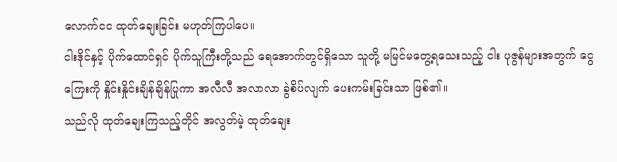လောက်ငင ထုတ်ချေးခြင်း မဟုတ်ကြပါပေ။
ငါးဒိုင်နှင့် ပိုက်ထောင်ရှင် ပိုက်သူကြီးတို့သည် ရေအောက်တွင်ရှိသော သူတို့ မမြင်မတွေ့ရသေးသည့် ငါး ပုဇွန်များအတွက် ငွေကြေးကို နှိုင်းနှိုင်းချိန်ချိန်ပြုကာ အလီလီ အလာလာ ခွဲစိပ်လျက် ပေးကမ်းခြင်းသာ ဖြစ်၏။
သည်လို ထုတ်ချေးကြသည့်တိုင် အလွတ်မဲ့ ထုတ်ချေး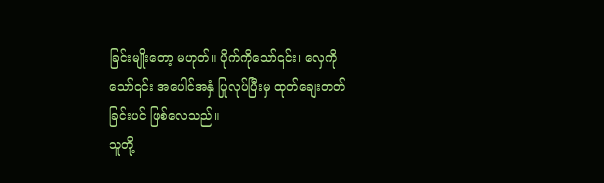ခြင်းမျိုးတော့ မဟုတ်။ ပိုက်ကိုသော်၎င်း၊ လှေကိုသော်၎င်း အပေါင်အနှံ ပြုလုပ်ပြီးမှ ထုတ်ချေးတတ်ခြင်းပင် ဖြစ်လေသည်။
သူတို့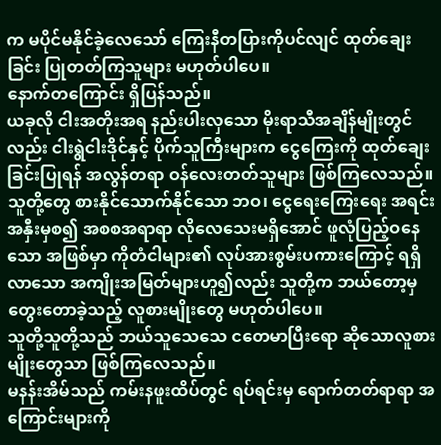က မပိုင်မနိုင်ခဲ့လေသော် ကြေးနီတပြားကိုပင်လျင် ထုတ်ချေးခြင်း ပြုတတ်ကြသူများ မဟုတ်ပါပေ။
နောက်တကြောင်း ရှိပြန်သည်။
ယခုလို ငါးအတိုးအရ နည်းပါးလှသော မိုးရာသီအချိန်မျိုးတွင်လည်း ငါးရွဲငါးဒိုင်နှင့် ပိုက်သူကြီးများက ငွေကြေးကို ထုတ်ချေးခြင်းပြုရန် အလွန်တရာ ဝန်လေးတတ်သူများ ဖြစ်ကြလေသည်။
သူတို့တွေ စားနိုင်သောက်နိုင်သော ဘဝ၊ ငွေရေးကြေးရေး အရင်းအနှီးမှစ၍ အစစအရာရာ လိုလေသေးမရှိအောင် ဖူလုံပြည့်ဝနေသော အဖြစ်မှာ ကိုတံငါများ၏ လုပ်အားစွမ်းပကားကြောင့် ရရှိလာသော အကျိုးအမြတ်များဟူ၍လည်း သူတို့က ဘယ်တော့မှ တွေးတောခဲ့သည့် လူစားမျိုးတွေ မဟုတ်ပါပေ။
သူတို့သူတို့သည် ဘယ်သူသေသေ ငတေမာပြီးရော ဆိုသောလူစားမျိုးတွေသာ ဖြစ်ကြလေသည်။
မနန်းအိမ်သည် ကမ်းနဖူးထိပ်တွင် ရပ်ရင်းမှ ရောက်တတ်ရာရာ အကြောင်းများကို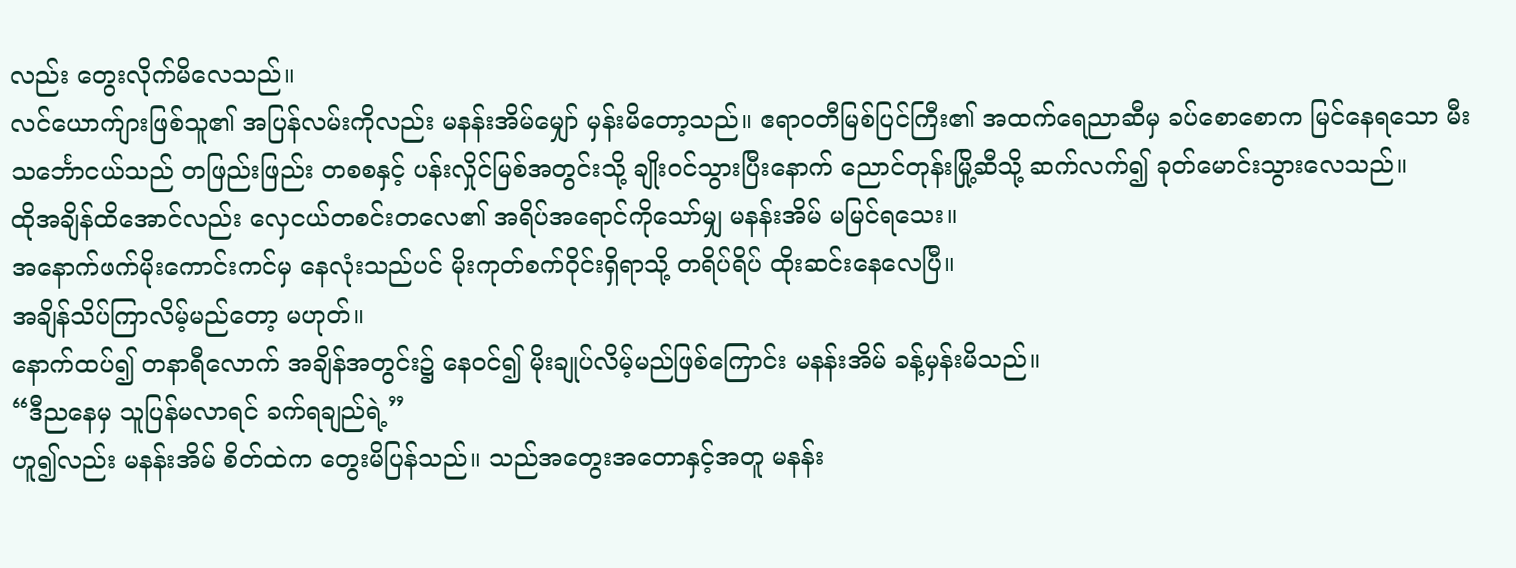လည်း တွေးလိုက်မိလေသည်။
လင်ယောက်ျားဖြစ်သူ၏ အပြန်လမ်းကိုလည်း မနန်းအိမ်မျှော် မှန်းမိတော့သည်။ ဧရာဝတီမြစ်ပြင်ကြီး၏ အထက်ရေညာဆီမှ ခပ်စောစောက မြင်နေရသော မီးသင်္ဘောငယ်သည် တဖြည်းဖြည်း တစစနှင့် ပန်းလှိုင်မြစ်အတွင်းသို့ ချိုးဝင်သွားပြီးနောက် ညောင်တုန်းမြို့ဆီသို့ ဆက်လက်၍ ခုတ်မောင်းသွားလေသည်။
ထိုအချိန်ထိအောင်လည်း လှေငယ်တစင်းတလေ၏ အရိပ်အရောင်ကိုသော်မျှ မနန်းအိမ် မမြင်ရသေး။
အနောက်ဖက်မိုးကောင်းကင်မှ နေလုံးသည်ပင် မိုးကုတ်စက်ဝိုင်းရှိရာသို့ တရိပ်ရိပ် ထိုးဆင်းနေလေပြီ။
အချိန်သိပ်ကြာလိမ့်မည်တော့ မဟုတ်။
နောက်ထပ်၍ တနာရီလောက် အချိန်အတွင်း၌ နေဝင်၍ မိုးချုပ်လိမ့်မည်ဖြစ်ကြောင်း မနန်းအိမ် ခန့်မှန်းမိသည်။
“ဒီညနေမှ သူပြန်မလာရင် ခက်ရချည်ရဲ့”
ဟူ၍လည်း မနန်းအိမ် စိတ်ထဲက တွေးမိပြန်သည်။ သည်အတွေးအတောနှင့်အတူ မနန်း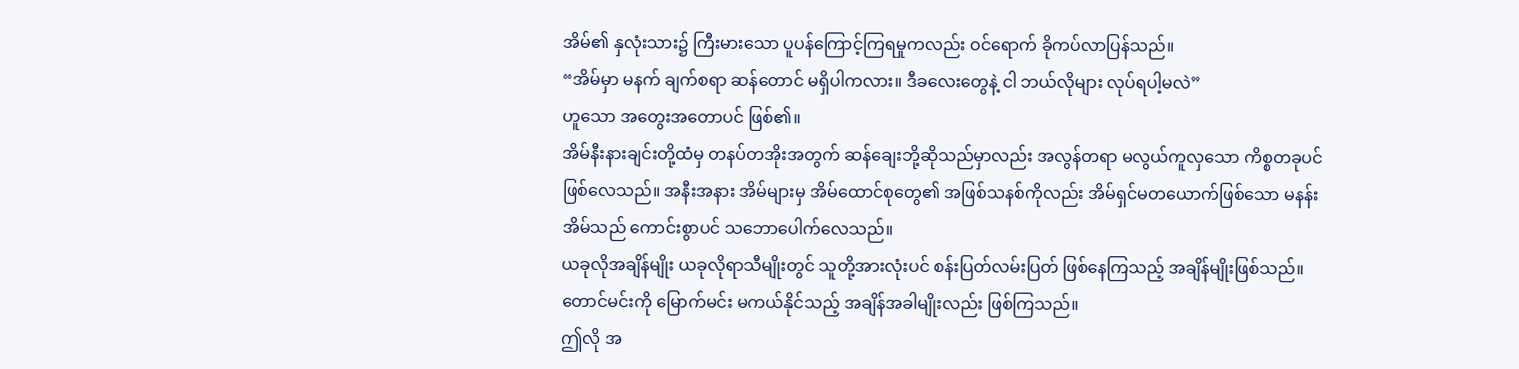အိမ်၏ နှလုံးသား၌ ကြီးမားသော ပူပန်ကြောင့်ကြရမှုကလည်း ဝင်ရောက် ခိုကပ်လာပြန်သည်။
“အိမ်မှာ မနက် ချက်စရာ ဆန်တောင် မရှိပါကလား။ ဒီခလေးတွေနဲ့ ငါ ဘယ်လိုများ လုပ်ရပါ့မလဲ”
ဟူသော အတွေးအတောပင် ဖြစ်၏။
အိမ်နီးနားချင်းတို့ထံမှ တနပ်တအိုးအတွက် ဆန်ချေးဘို့ဆိုသည်မှာလည်း အလွန်တရာ မလွယ်ကူလှသော ကိစ္စတခုပင် ဖြစ်လေသည်။ အနီးအနား အိမ်များမှ အိမ်ထောင်စုတွေ၏ အဖြစ်သနစ်ကိုလည်း အိမ်ရှင်မတယောက်ဖြစ်သော မနန်းအိမ်သည် ကောင်းစွာပင် သဘောပေါက်လေသည်။
ယခုလိုအချိန်မျိုး ယခုလိုရာသီမျိုးတွင် သူတို့အားလုံးပင် စန်းပြတ်လမ်းပြတ် ဖြစ်နေကြသည့် အချိန်မျိုးဖြစ်သည်။ တောင်မင်းကို မြောက်မင်း မကယ်နိုင်သည့် အချိန်အခါမျိုးလည်း ဖြစ်ကြသည်။
ဤလို အ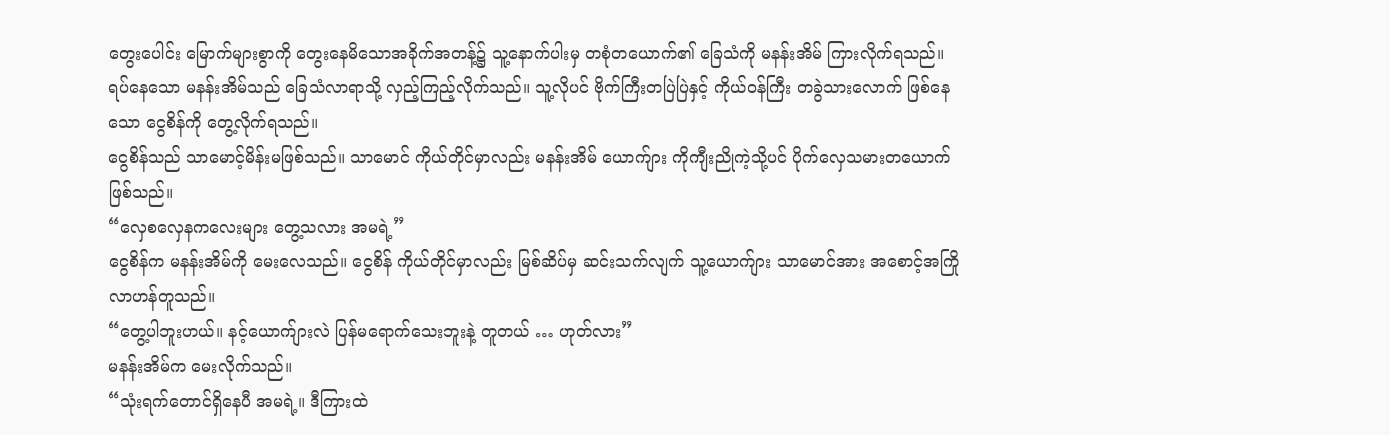တွေးပေါင်း မြောက်များစွာကို တွေးနေမိသောအခိုက်အတန့်၌ သူ့နောက်ပါးမှ တစုံတယောက်၏ ခြေသံကို မနန်းအိမ် ကြားလိုက်ရသည်။
ရပ်နေသော မနန်းအိမ်သည် ခြေသံလာရာသို့ လှည့်ကြည့်လိုက်သည်။ သူ့လိုပင် ဗိုက်ကြီးတပြဲပြဲနှင့် ကိုယ်ဝန်ကြီး တခွဲသားလောက် ဖြစ်နေသော ငွေစိန်ကို တွေ့လိုက်ရသည်။
ငွေစိန်သည် သာမောင့်မိန်းမဖြစ်သည်။ သာမောင် ကိုယ်တိုင်မှာလည်း မနန်းအိမ် ယောက်ျား ကိုကျီးညိုကဲ့သို့ပင် ပိုက်လှေသမားတယောက် ဖြစ်သည်။
“လှေစလှေနကလေးများ တွေ့သလား အမရဲ့”
ငွေစိန်က မနန်းအိမ်ကို မေးလေသည်။ ငွေစိန် ကိုယ်တိုင်မှာလည်း မြစ်ဆိပ်မှ ဆင်းသက်လျက် သူ့ယောက်ျား သာမောင်အား အစောင့်အကြို လာဟန်တူသည်။
“တွေ့ပါဘူးဟယ်။ နင့်ယောက်ျားလဲ ပြန်မရောက်သေးဘူးနဲ့ တူတယ် … ဟုတ်လား”
မနန်းအိမ်က မေးလိုက်သည်။
“သုံးရက်တောင်ရှိနေပီ အမရဲ့။ ဒီကြားထဲ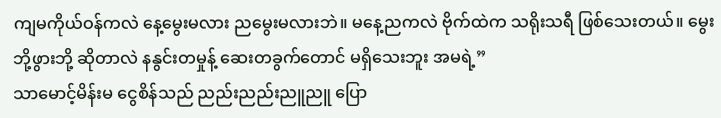ကျမကိုယ်ဝန်ကလဲ နေ့မွေးမလား ညမွေးမလားဘဲ။ မနေ့ညကလဲ ဗိုက်ထဲက သရိုးသရီ ဖြစ်သေးတယ်။ မွေးဘို့ဖွားဘို့ ဆိုတာလဲ နနွင်းတမှုန့် ဆေးတခွက်တောင် မရှိသေးဘူး အမရဲ့”
သာမောင့်မိန်းမ ငွေစိန်သည် ညည်းညည်းညူညူ ပြော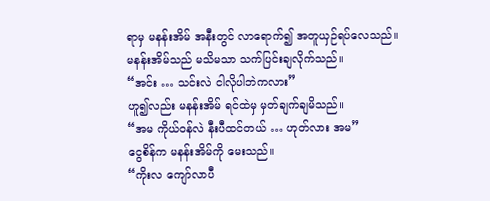ရာမှ မနန်းအိမ် အနီးတွင် လာရောက်၍ အတူယှဉ်ရပ်လေသည်။
မနန်းအိမ်သည် မသိမသာ သက်ပြင်းချလိုက်သည်။
“အင်း … သင်းလဲ ငါလိုပါဘဲကလား”
ဟူ၍လည်း မနန်းအိမ် ရင်ထဲမှ မှတ်ချက်ချမိသည်။
“အမ ကိုယ်ဝန်လဲ နီးပီထင်တယ် … ဟုတ်လား အမ”
ငွေစိန်က မနန်းအိမ်ကို မေးသည်။
“ကိုးလ ကျော်လာပီ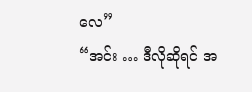လေ”
“အင်း … ဒီလိုဆိုရင် အ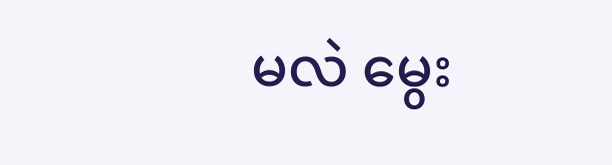မလဲ မွေး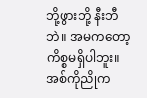ဘို့ဖွားဘို့ နီးဘီဘဲ။ အမကတော့ ကိစ္စမရှိပါဘူး။ အစ်ကိုညိုက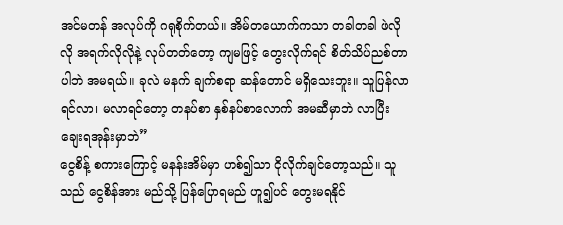အင်မတန် အလုပ်ကို ဂရုစိုက်တယ်။ အိမ်တယောက်ကသာ တခါတခါ ဖဲလိုလို အရက်လိုလိုနဲ့ လုပ်တတ်တော့ ကျမဖြင့် တွေးလိုက်ရင် စိတ်သိပ်ညစ်တာ ပါဘဲ အမရယ်။ ခုလဲ မနက် ချက်စရာ ဆန်တောင် မရှိသေးဘူး။ သူပြန်လာရင်လာ၊ မလာရင်တော့ တနပ်စာ နှစ်နပ်စာလောက် အမဆီမှာဘဲ လာပြီး ချေးရအုန်းမှာဘဲ”
ငွေစိန့် စကားကြောင့် မနန်းအိမ်မှာ ဟစ်၍သာ ငိုလိုက်ချင်တော့သည်။ သူသည် ငွေစိန်အား မည်သို့ ပြန်ပြောရမည် ဟူ၍ပင် တွေးမရနိုင်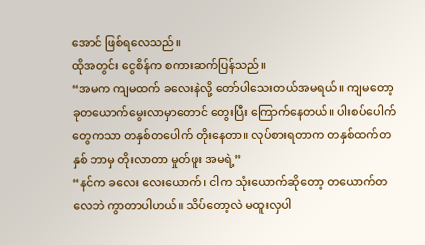အောင် ဖြစ်ရလေသည်။
ထိုအတွင်း ငွေစိန်က စကားဆက်ပြန်သည်။
“အမက ကျမထက် ခလေးနဲလို့ တော်ပါသေးတယ်အမရယ်။ ကျမတော့ ခုတယောက်မွေးလာမှာတောင် တွေးပြီး ကြောက်နေတယ်။ ပါးစပ်ပေါက်တွေကသာ တနှစ်တပေါက် တိုးနေတာ။ လုပ်စားရတာက တနှစ်ထက်တနှစ် ဘာမှ တိုးလာတာ မှုတ်ဖူး အမရဲ့”
“နင်က ခလေး လေးယောက်၊ ငါက သုံးယောက်ဆိုတော့ တယောက်တလေဘဲ ကွာတာပါဟယ်။ သိပ်တော့လဲ မထူးလှပါ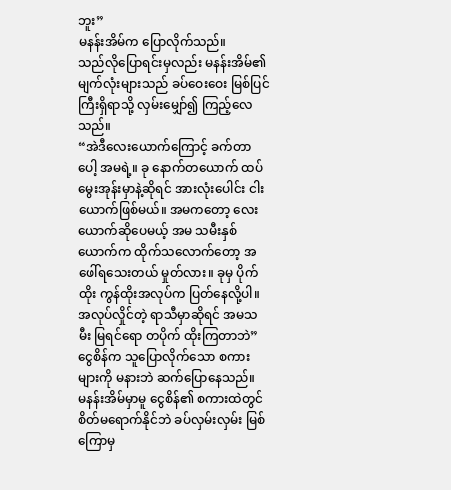ဘူး”
မနန်းအိမ်က ပြောလိုက်သည်။
သည်လိုပြောရင်းမှလည်း မနန်းအိမ်၏ မျက်လုံးများသည် ခပ်ဝေးဝေး မြစ်ပြင်ကြီးရှိရာသို့ လှမ်းမျှော်၍ ကြည့်လေသည်။
“အဲဒီလေးယောက်ကြောင့် ခက်တာပေါ့ အမရဲ့။ ခု နောက်တယောက် ထပ်မွေးအုန်းမှာနဲ့ဆိုရင် အားလုံးပေါင်း ငါးယောက်ဖြစ်မယ်။ အမကတော့ လေးယောက်ဆိုပေမယ့် အမ သမီးနှစ်ယောက်က ထိုက်သလောက်တော့ အဖေါ်ရသေးတယ် မှုတ်လား။ ခုမှ ပိုက်ထိုး ကွန်ထိုးအလုပ်က ပြတ်နေလို့ပါ။ အလုပ်လှိုင်တဲ့ ရာသီမှာဆိုရင် အမသမီး မြရင်ရော တပိုက် ထိုးကြတာဘဲ”
ငွေစိန်က သူပြောလိုက်သော စကားများကို မနားဘဲ ဆက်ပြောနေသည်။
မနန်းအိမ်မှာမူ ငွေစိန်၏ စကားထဲတွင် စိတ်မရောက်နိုင်ဘဲ ခပ်လှမ်းလှမ်း မြစ်ကြောမှ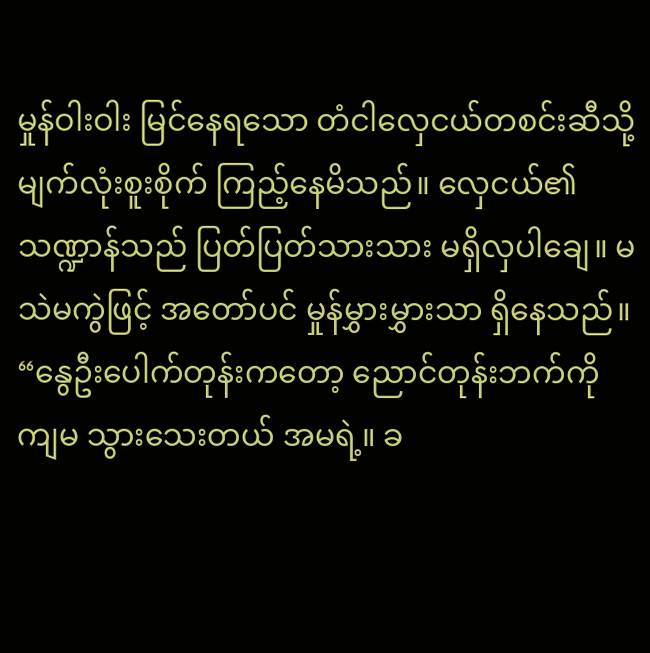မှုန်ဝါးဝါး မြင်နေရသော တံငါလှေငယ်တစင်းဆီသို့ မျက်လုံးစူးစိုက် ကြည့်နေမိသည်။ လှေငယ်၏ သဏ္ဍာန်သည် ပြတ်ပြတ်သားသား မရှိလှပါချေ။ မသဲမကွဲဖြင့် အတော်ပင် မှုန်မွှားမွှားသာ ရှိနေသည်။
“နွေဦးပေါက်တုန်းကတော့ ညောင်တုန်းဘက်ကို ကျမ သွားသေးတယ် အမရဲ့။ ခ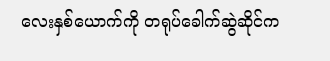လေးနှစ်ယောက်ကို တရုပ်ခေါက်ဆွဲဆိုင်က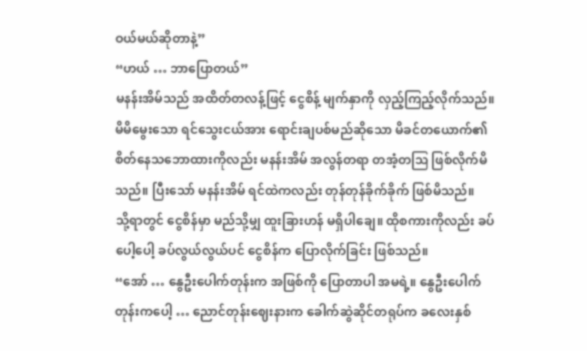ဝယ်မယ်ဆိုတာနဲ့”
“ဟယ် … ဘာပြောတယ်”
မနန်းအိမ်သည် အထိတ်တလန့်ဖြင့် ငွေစိန့် မျက်နှာကို လှည့်ကြည့်လိုက်သည်။
မိမိမွေးသော ရင်သွေးငယ်အား ရောင်းချပစ်မည်ဆိုသော မိခင်တယောက်၏ စိတ်နေသဘောထားကိုလည်း မနန်းအိမ် အလွန်တရာ တအံ့တဩ ဖြစ်လိုက်မိသည်။ ပြီးသော် မနန်းအိမ် ရင်ထဲကလည်း တုန်တုန်ခိုက်ခိုက် ဖြစ်မိသည်။
သို့ရာတွင် ငွေစိန်မှာ မည်သို့မျှ ထူးခြားဟန် မရှိပါချေ။ ထိုစကားကိုလည်း ခပ်ပေါ့ပေါ့ ခပ်လွယ်လွယ်ပင် ငွေစိန်က ပြောလိုက်ခြင်း ဖြစ်သည်။
“အော် … နွေဦးပေါက်တုန်းက အဖြစ်ကို ပြောတာပါ အမရဲ့။ နွေဦးပေါက်တုန်းကပေါ့ … ညောင်တုန်းဈေးနားက ခေါက်ဆွဲဆိုင်တရုပ်က ခလေးနှစ်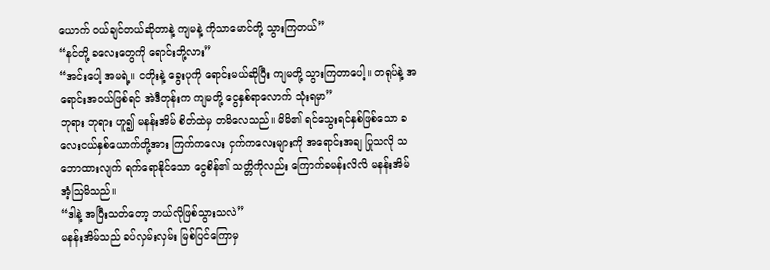ယောက် ဝယ်ချင်တယ်ဆိုတာနဲ့ ကျမနဲ့ ကိုသာမောင်တို့ သွားကြတယ်”
“နင်တို့ ခလေးတွေကို ရောင်းဘို့လား”
“အင်းပေါ့ အမရဲ့။ ငတိုးနဲ့ ခွေးပုကို ရောင်းမယ်ဆိုပြီး ကျမတို့ သွားကြတာပေါ့။ တရုပ်နဲ့ အရောင်းအဝယ်ဖြစ်ရင် အဲဒီတုန်းက ကျမတို့ ငွေနှစ်ရာလောက် သုံးရမှာ”
ဘုရား ဘုရား ဟူ၍ မနန်းအိမ် စိတ်ထဲမှ တမိလေသည်။ မိမိ၏ ရင်သွေးရင်နှစ်ဖြစ်သော ခလေးငယ်နှစ်ယောက်တို့အား ကြက်ကလေး ငှက်ကလေးများကို အရောင်းအချ ပြုသလို သဘောထားလျက် ရက်ရောနိုင်သော ငွေစိန်၏ သတ္တိကိုလည်း ကြောက်ခမန်းလိလိ မနန်းအိမ် အံ့ဩမိသည်။
“ဒါနဲ့ အပြီးသတ်တော့ ဘယ်လိုဖြစ်သွားသလဲ”
မနန်းအိမ်သည် ခပ်လှမ်းလှမ်း မြစ်ပြင်ကြောမှ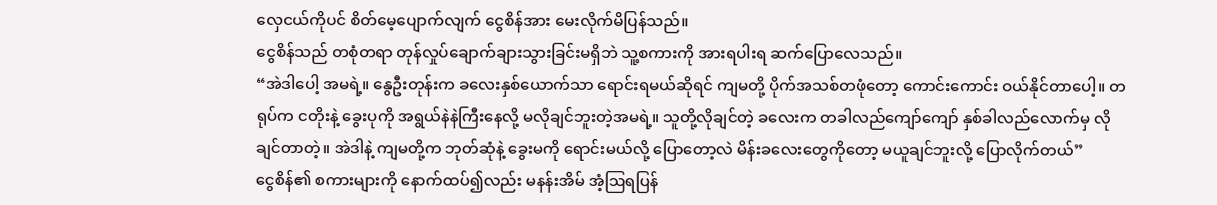လှေငယ်ကိုပင် စိတ်မေ့ပျောက်လျက် ငွေစိန်အား မေးလိုက်မိပြန်သည်။
ငွေစိန်သည် တစုံတရာ တုန်လှုပ်ချောက်ချားသွားခြင်းမရှိဘဲ သူ့စကားကို အားရပါးရ ဆက်ပြောလေသည်။
“အဲဒါပေါ့ အမရဲ့။ နွေဦးတုန်းက ခလေးနှစ်ယောက်သာ ရောင်းရမယ်ဆိုရင် ကျမတို့ ပိုက်အသစ်တဖုံတော့ ကောင်းကောင်း ဝယ်နိုင်တာပေါ့။ တရုပ်က ငတိုးနဲ့ ခွေးပုကို အရွယ်နဲနဲကြီးနေလို့ မလိုချင်ဘူးတဲ့အမရဲ့။ သူတို့လိုချင်တဲ့ ခလေးက တခါလည်ကျော်ကျော် နှစ်ခါလည်လောက်မှ လိုချင်တာတဲ့။ အဲဒါနဲ့ ကျမတို့က ဘုတ်ဆုံနဲ့ ခွေးမကို ရောင်းမယ်လို့ ပြောတော့လဲ မိန်းခလေးတွေကိုတော့ မယူချင်ဘူးလို့ ပြောလိုက်တယ်”
ငွေစိန်၏ စကားများကို နောက်ထပ်၍လည်း မနန်းအိမ် အံ့ဩရပြန်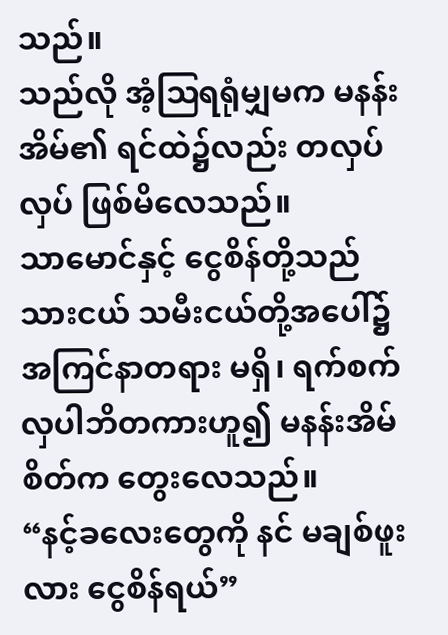သည်။
သည်လို အံ့ဩရရုံမျှမက မနန်းအိမ်၏ ရင်ထဲ၌လည်း တလှပ်လှပ် ဖြစ်မိလေသည်။
သာမောင်နှင့် ငွေစိန်တို့သည် သားငယ် သမီးငယ်တို့အပေါ်၌ အကြင်နာတရား မရှိ၊ ရက်စက်လှပါဘိတကားဟူ၍ မနန်းအိမ် စိတ်က တွေးလေသည်။
“နင့်ခလေးတွေကို နင် မချစ်ဖူးလား ငွေစိန်ရယ်”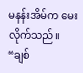မနန်းအိမ်က မေးလိုက်သည်။
“ချစ်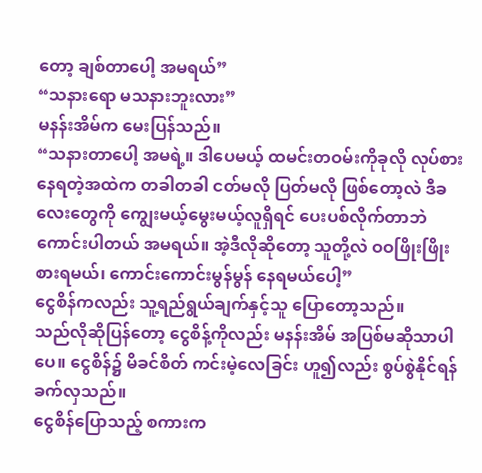တော့ ချစ်တာပေါ့ အမရယ်”
“သနားရော မသနားဘူးလား”
မနန်းအိမ်က မေးပြန်သည်။
“သနားတာပေါ့ အမရဲ့။ ဒါပေမယ့် ထမင်းတဝမ်းကိုခုလို လုပ်စားနေရတဲ့အထဲက တခါတခါ ငတ်မလို ပြတ်မလို ဖြစ်တော့လဲ ဒီခလေးတွေကို ကျွေးမယ့်မွေးမယ့်လူရှိရင် ပေးပစ်လိုက်တာဘဲ ကောင်းပါတယ် အမရယ်။ အဲ့ဒီလိုဆိုတော့ သူတို့လဲ ဝဝဖြိုးဖြိုး စားရမယ်၊ ကောင်းကောင်းမွန်မွန် နေရမယ်ပေါ့”
ငွေစိန်ကလည်း သူ့ရည်ရွယ်ချက်နှင့်သူ ပြောတော့သည်။
သည်လိုဆိုပြန်တော့ ငွေစိန့်ကိုလည်း မနန်းအိမ် အပြစ်မဆိုသာပါပေ။ ငွေစိန်၌ မိခင်စိတ် ကင်းမဲ့လေခြင်း ဟူ၍လည်း စွပ်စွဲနိုင်ရန် ခက်လှသည်။
ငွေစိန်ပြောသည့် စကားက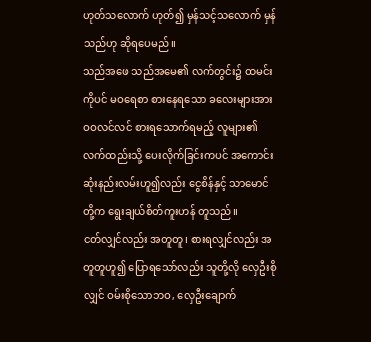ဟုတ်သလောက် ဟုတ်၍ မှန်သင့်သလောက် မှန်သည်ဟု ဆိုရပေမည်။
သည်အဖေ သည်အမေ၏ လက်တွင်း၌ ထမင်းကိုပင် မဝရေစာ စားနေရသော ခလေးများအား ဝဝလင်လင် စားရသောက်ရမည့် လူများ၏ လက်ထည်းသို့ ပေးလိုက်ခြင်းကပင် အကောင်းဆုံးနည်းလမ်းဟူ၍လည်း ငွေစိန်နှင့် သာမောင်တို့က ရွေးချယ်စိတ်ကူးဟန် တူသည်။
ငတ်လျှင်လည်း အတူတူ၊ စားရလျှင်လည်း အတူတူဟူ၍ ပြောရသော်လည်း သူတို့လို လှေဦးစိုလျှင် ဝမ်းစိုသောဘဝ, လှေဦးချောက်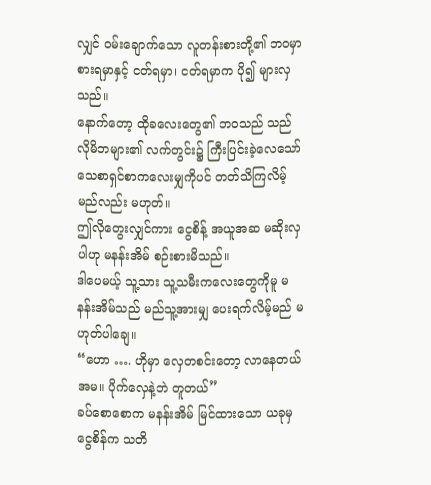လျှင် ဝမ်းချောက်သော လူတန်းစားတို့၏ ဘဝမှာ စားရမှာနှင့် ငတ်ရမှာ၊ ငတ်ရမှာက ပို၍ များလှသည်။
နောက်တော့ ထိုခလေးတွေ၏ ဘဝသည် သည်လိုမိဘများ၏ လက်တွင်း၌ ကြီးပြင်းခဲ့လေသော် သေစာရှင်စာကလေးမျှကိုပင် တတ်သိကြလိမ့် မည်လည်း မဟုတ်။
ဤလိုတွေးလျှင်ကား ငွေစိန့် အယူအဆ မဆိုးလှပါဟု မနန်းအိမ် စဉ်းစားမိသည်။
ဒါပေမယ့် သူ့သား သူ့သမီးကလေးတွေကိုမူ မနန်းအိမ်သည် မည်သူ့အားမျှ ပေးရက်လိမ့်မည် မဟုတ်ပါချေ။
“ဟော …. ဟိုမှာ လှေတစင်းတော့ လာနေတယ် အမ။ ပိုက်လှေနဲ့ဘဲ တူတယ်”
ခပ်စောစောက မနန်းအိမ် မြင်ထားသော ယခုမှ ငွေစိန်က သတိ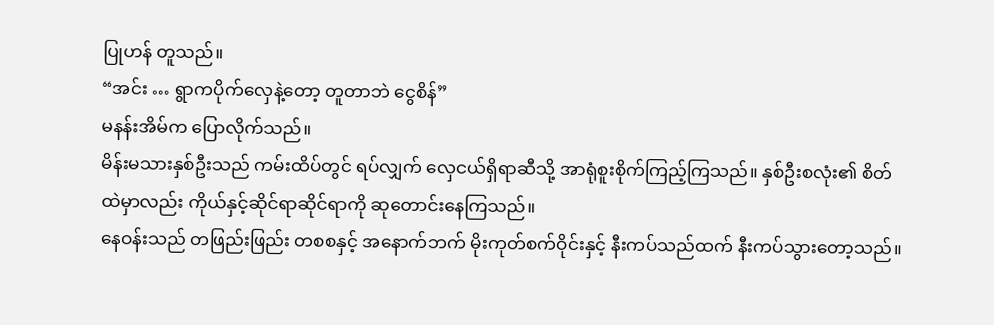ပြုဟန် တူသည်။
“အင်း … ရွာကပိုက်လှေနဲ့တော့ တူတာဘဲ ငွေစိန်”
မနန်းအိမ်က ပြောလိုက်သည်။
မိန်းမသားနှစ်ဦးသည် ကမ်းထိပ်တွင် ရပ်လျှက် လှေငယ်ရှိရာဆီသို့ အာရုံစူးစိုက်ကြည့်ကြသည်။ နှစ်ဦးစလုံး၏ စိတ်ထဲမှာလည်း ကိုယ်နှင့်ဆိုင်ရာဆိုင်ရာကို ဆုတောင်းနေကြသည်။
နေဝန်းသည် တဖြည်းဖြည်း တစစနှင့် အနောက်ဘက် မိုးကုတ်စက်ဝိုင်းနှင့် နီးကပ်သည်ထက် နီးကပ်သွားတော့သည်။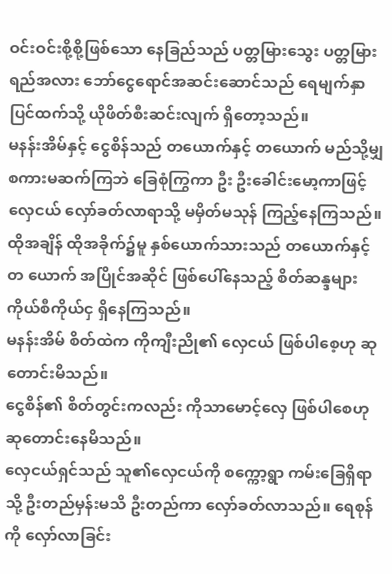ဝင်းဝင်းစို့စို့ဖြစ်သော နေခြည်သည် ပတ္တမြားသွေး ပတ္တမြားရည်အလား ဘော်ငွေရောင်အဆင်းဆောင်သည် ရေမျက်နှာပြင်ထက်သို့ ယိုဖိတ်စီးဆင်းလျက် ရှိတော့သည်။
မနန်းအိမ်နှင့် ငွေစိန်သည် တယောက်နှင့် တယောက် မည်သို့မျှ စကားမဆက်ကြဘဲ ခြေစုံကြွကာ ဦး ဦးခေါင်းမော့ကာဖြင့် လှေငယ် လှော်ခတ်လာရာသို့ မမှိတ်မသုန် ကြည့်နေကြသည်။ ထိုအချိန် ထိုအခိုက်၌မူ နှစ်ယောက်သားသည် တယောက်နှင့်တ ယောက် အပြိုင်အဆိုင် ဖြစ်ပေါ်နေသည့် စိတ်ဆန္ဒများ ကိုယ်စီကိုယ်ငှ ရှိနေကြသည်။
မနန်းအိမ် စိတ်ထဲက ကိုကျီးညို၏ လှေငယ် ဖြစ်ပါစေ့ဟု ဆုတောင်းမိသည်။
ငွေစိန်၏ စိတ်တွင်းကလည်း ကိုသာမောင့်လှေ ဖြစ်ပါစေဟု ဆုတောင်းနေမိသည်။
လှေငယ်ရှင်သည် သူ၏လှေငယ်ကို စက္ကော့ရွာ ကမ်းခြေရှိရာသို့ ဦးတည်မှန်းမသိ ဦးတည်ကာ လှော်ခတ်လာသည်။ ရေစုန်ကို လှော်လာခြင်း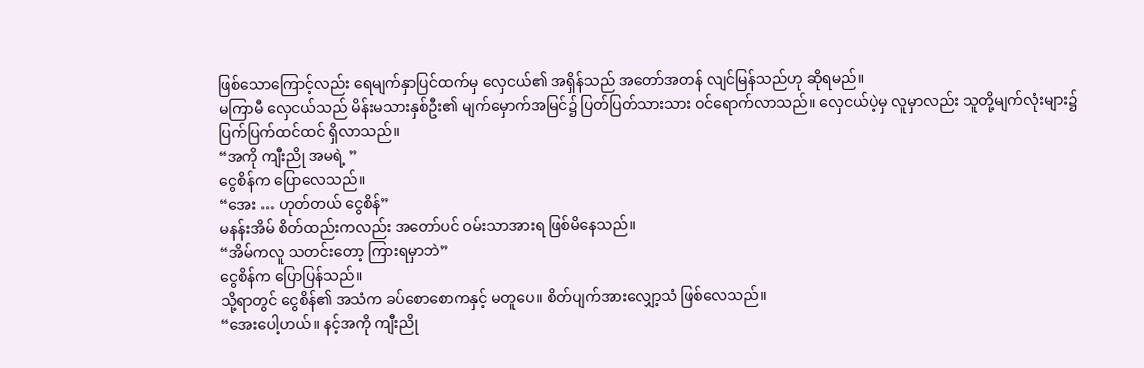ဖြစ်သောကြောင့်လည်း ရေမျက်နှာပြင်ထက်မှ လှေငယ်၏ အရှိန်သည် အတော်အတန် လျင်မြန်သည်ဟု ဆိုရမည်။
မကြာမီ လှေငယ်သည် မိန်းမသားနှစ်ဦး၏ မျက်မှောက်အမြင်၌ ပြတ်ပြတ်သားသား ဝင်ရောက်လာသည်။ လှေငယ်ပဲ့မှ လူမှာလည်း သူတို့မျက်လုံးများ၌ ပြက်ပြက်ထင်ထင် ရှိလာသည်။
“အကို ကျီးညို အမရဲ့ ”
ငွေစိန်က ပြောလေသည်။
“အေး … ဟုတ်တယ် ငွေစိန်”
မနန်းအိမ် စိတ်ထည်းကလည်း အတော်ပင် ဝမ်းသာအားရ ဖြစ်မိနေသည်။
“အိမ်ကလူ သတင်းတော့ ကြားရမှာဘဲ”
ငွေစိန်က ပြောပြန်သည်။
သို့ရာတွင် ငွေစိန်၏ အသံက ခပ်စောစောကနှင့် မတူပေ။ စိတ်ပျက်အားလျှော့သံ ဖြစ်လေသည်။
“အေးပေါ့ဟယ်။ နင့်အကို ကျီးညို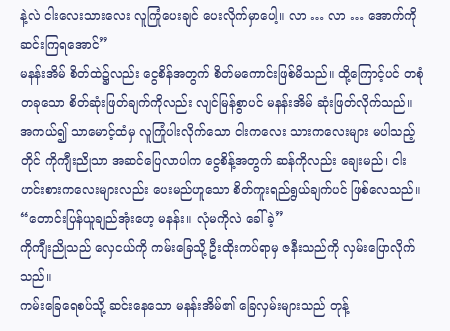နဲ့လဲ ငါးလေးသားလေး လူကြုံပေးချင် ပေးလိုက်မှာပေါ့။ လာ … လာ … အောက်ကို ဆင်းကြရအောင်”
မနန်းအိမ် စိတ်ထဲ၌လည်း ငွေစိန်အတွက် စိတ်မကောင်းဖြစ်မိသည်။ ထို့ကြောင့်ပင် တစုံတခုသော စိတ်ဆုံးဖြတ်ချက်ကိုလည်း လျင်မြန်စွာပင် မနန်းအိမ် ဆုံးဖြတ်လိုက်သည်။
အကယ်၍ သာမောင့်ထံမှ လူကြုံပါးလိုက်သော ငါးကလေး သားကလေးများ မပါသည့်တိုင် ကိုကျီးညိုသာ အဆင်ပြေလာပါက ငွေစိန့်အတွက် ဆန်ကိုလည်း ချေးမည်၊ ငါးဟင်းစားကလေးများလည်း ပေးမည်ဟူသော စိတ်ကူးရည်ရွယ်ချက်ပင် ဖြစ်လေသည်။
“တောင်းပြန်ယူချည်အုံးဟေ့ မနန်း။ လုံမကိုလဲ ခေါ်ခဲ့”
ကိုကျီးညိုသည် လှေငယ်ကို ကမ်းခြေသို့ ဦးထိုးကပ်ရာမှ ဇနီးသည်ကို လှမ်းပြောလိုက်သည်။
ကမ်းခြေရေစပ်သို့ ဆင်းနေသော မနန်းအိမ်၏ ခြေလှမ်းများသည် တုန့်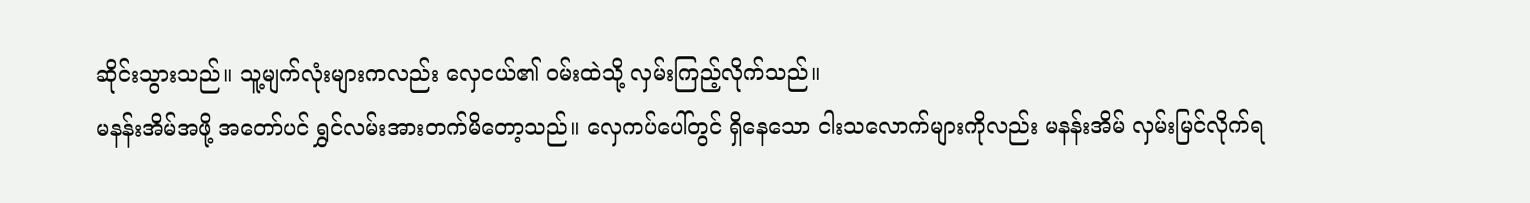ဆိုင်းသွားသည်။ သူ့မျက်လုံးများကလည်း လှေငယ်၏ ဝမ်းထဲသို့ လှမ်းကြည့်လိုက်သည်။
မနန်းအိမ်အဖို့ အတော်ပင် ရွှင်လမ်းအားတက်မိတော့သည်။ လှေကပ်ပေါ်တွင် ရှိနေသော ငါးသလောက်များကိုလည်း မနန်းအိမ် လှမ်းမြင်လိုက်ရ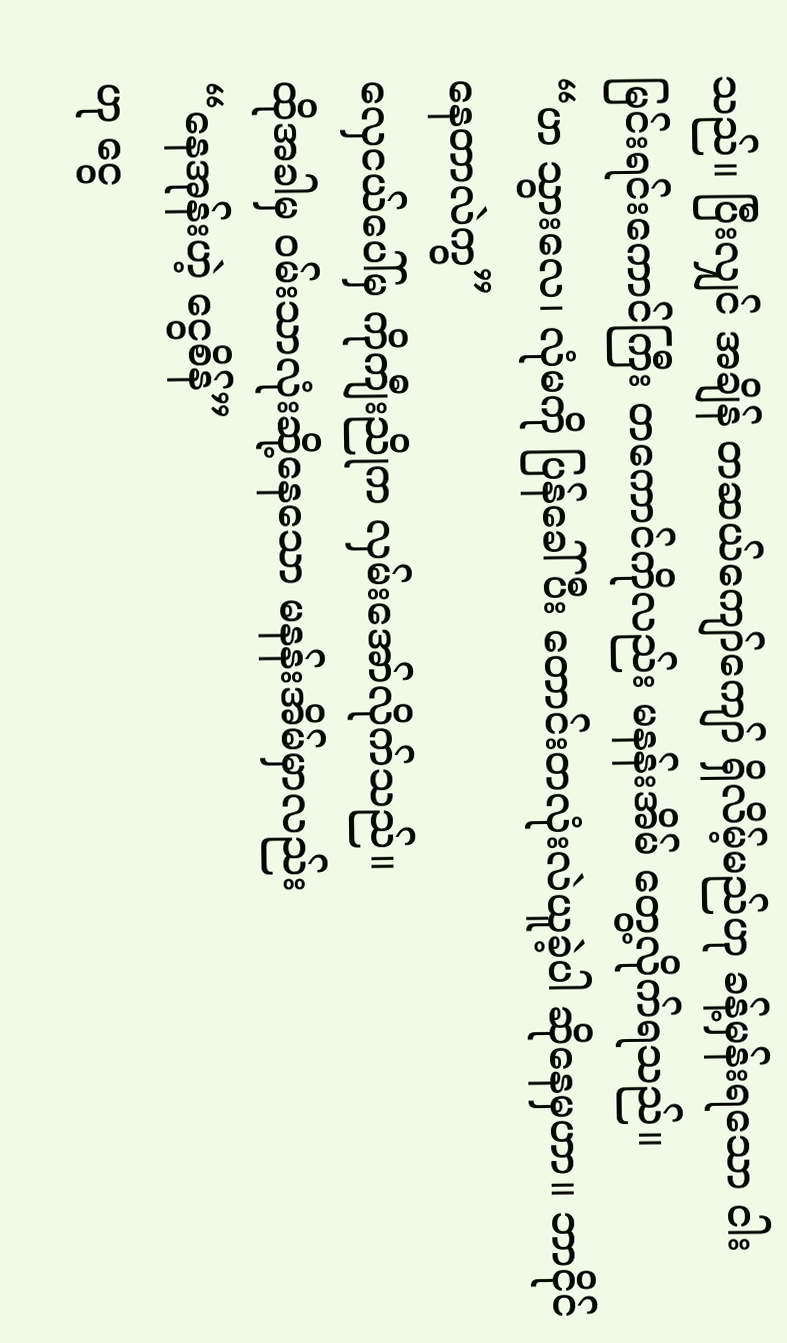သည်။ ပြီးလျှင် အချိန် တဆယ်ကျော်ကျော် ရှိလိမ့်မည်ဟု ခန့်မှန်းရသော ငါးမြင်းရင်းကောင်ကြီး တကောင်ကိုလည်း မနန်းအိမ် တွေ့လိုက်ရသည်။
“ဟ သွားလေ၊ လုံမကို ပြန်ခေါ်ပီး တောင်းတလုံးလဲယူခဲ့ပါ ဆိုနေမှဟာ။ ဘာငိုင်နေတာလဲကွ”
လှေငယ်ပေါ်မှ ကိုကျီးညိုက လှမ်းအော်လိုက်သည်။
ထိုအခါမှ ဝမ်းသာလုံးဆို့နေသော မနန်းအိမ်မှာလည်း
“နေအုန်းဟဲ့ ငွေစိန်”
ဟု ငွေ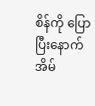စိန်ကို ပြောပြီးနောက် အိမ်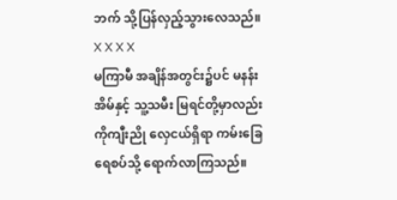ဘက် သို့ပြန်လှည့်သွားလေသည်။
X X X X
မကြာမီ အချိန်အတွင်း၌ပင် မနန်းအိမ်နှင့် သူ့သမီး မြရင်တို့မှာလည်း ကိုကျီးညို လှေငယ်ရှိရာ ကမ်းခြေရေစပ်သို့ ရောက်လာကြသည်။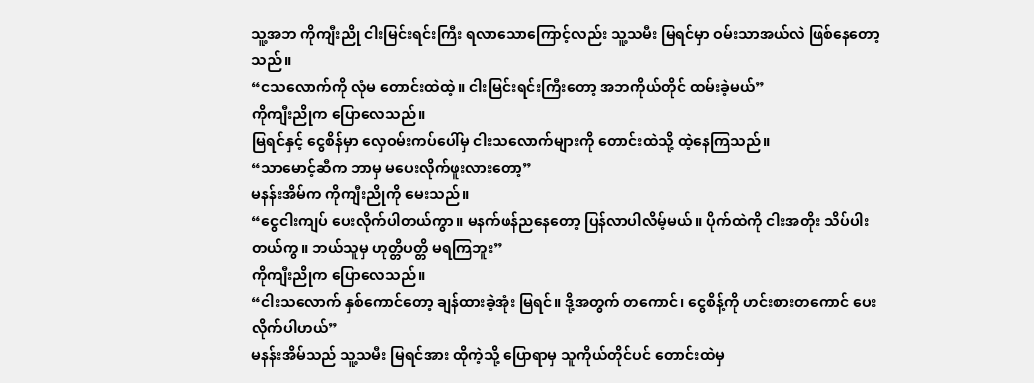သူ့အဘ ကိုကျီးညို ငါးမြင်းရင်းကြီး ရလာသောကြောင့်လည်း သူ့သမီး မြရင်မှာ ဝမ်းသာအယ်လဲ ဖြစ်နေတော့သည်။
“ငသလောက်ကို လုံမ တောင်းထဲထဲ့။ ငါးမြင်းရင်းကြီးတော့ အဘကိုယ်တိုင် ထမ်းခဲ့မယ်”
ကိုကျီးညိုက ပြောလေသည်။
မြရင်နှင့် ငွေစိန်မှာ လှေဝမ်းကပ်ပေါ်မှ ငါးသလောက်များကို တောင်းထဲသို့ ထဲ့နေကြသည်။
“သာမောင့်ဆီက ဘာမှ မပေးလိုက်ဖူးလားတော့”
မနန်းအိမ်က ကိုကျီးညိုကို မေးသည်။
“ငွေငါးကျပ် ပေးလိုက်ပါတယ်ကွာ။ မနက်ဖန်ညနေတော့ ပြန်လာပါလိမ့်မယ်။ ပိုက်ထဲကို ငါးအတိုး သိပ်ပါးတယ်ကွ။ ဘယ်သူမှ ဟုတ္တိပတ္တိ မရကြဘူး”
ကိုကျီးညိုက ပြောလေသည်။
“ငါးသလောက် နှစ်ကောင်တော့ ချန်ထားခဲ့အုံး မြရင်။ ဒို့အတွက် တကောင်၊ ငွေစိန့်ကို ဟင်းစားတကောင် ပေးလိုက်ပါဟယ်”
မနန်းအိမ်သည် သူ့သမီး မြရင်အား ထိုကဲ့သို့ ပြောရာမှ သူကိုယ်တိုင်ပင် တောင်းထဲမှ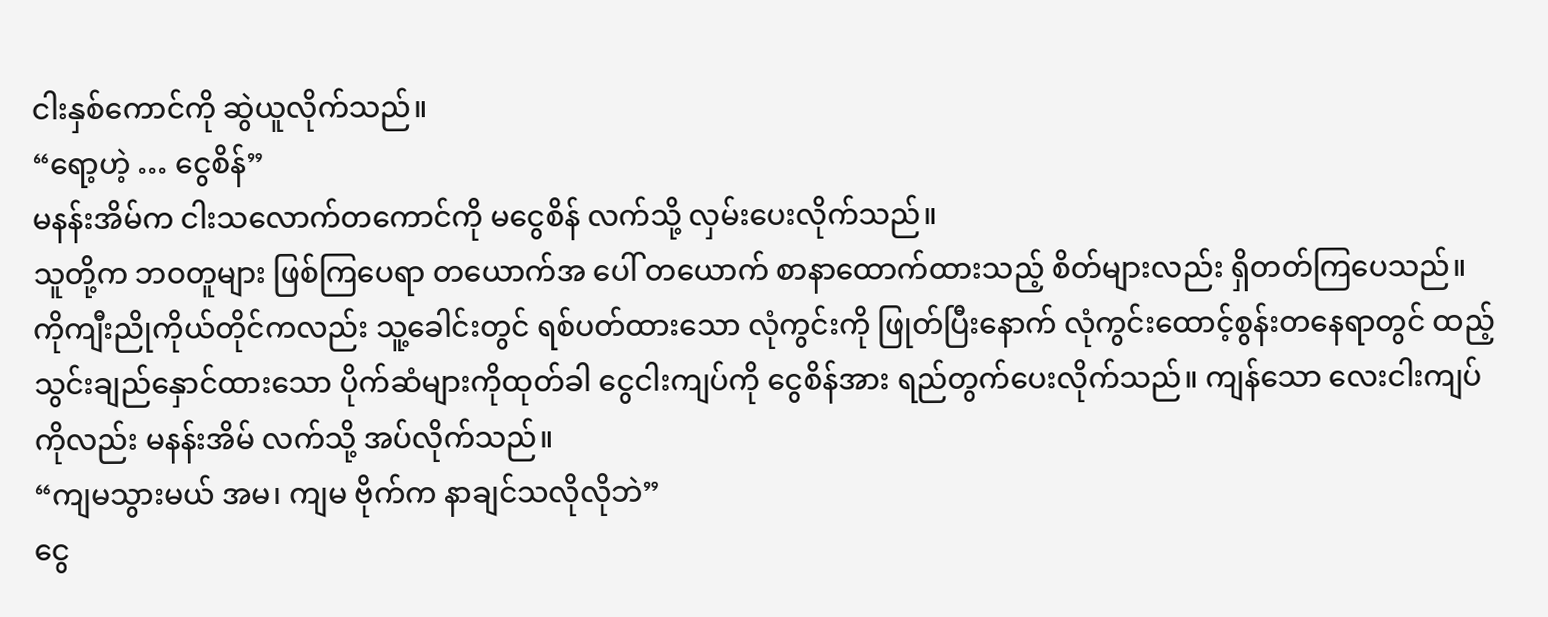ငါးနှစ်ကောင်ကို ဆွဲယူလိုက်သည်။
“ရော့ဟဲ့ … ငွေစိန်”
မနန်းအိမ်က ငါးသလောက်တကောင်ကို မငွေစိန် လက်သို့ လှမ်းပေးလိုက်သည်။
သူတို့က ဘဝတူများ ဖြစ်ကြပေရာ တယောက်အ ပေါ် တယောက် စာနာထောက်ထားသည့် စိတ်များလည်း ရှိတတ်ကြပေသည်။
ကိုကျီးညိုကိုယ်တိုင်ကလည်း သူ့ခေါင်းတွင် ရစ်ပတ်ထားသော လုံကွင်းကို ဖြုတ်ပြီးနောက် လုံကွင်းထောင့်စွန်းတနေရာတွင် ထည့်သွင်းချည်နှောင်ထားသော ပိုက်ဆံများကိုထုတ်ခါ ငွေငါးကျပ်ကို ငွေစိန်အား ရည်တွက်ပေးလိုက်သည်။ ကျန်သော လေးငါးကျပ်ကိုလည်း မနန်းအိမ် လက်သို့ အပ်လိုက်သည်။
“ကျမသွားမယ် အမ၊ ကျမ ဗိုက်က နာချင်သလိုလိုဘဲ”
ငွေ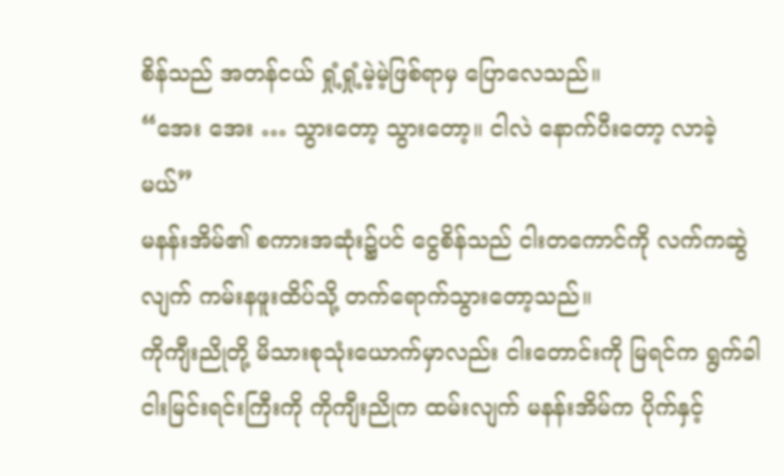စိန်သည် အတန်ငယ် ရှုံ့ရှုံ့မဲ့မဲ့ဖြစ်ရာမှ ပြောလေသည်။
“အေး အေး … သွားတော့ သွားတော့။ ငါလဲ နောက်ပီးတော့ လာခဲ့မယ်”
မနန်းအိမ်၏ စကားအဆုံး၌ပင် ငွေစိန်သည် ငါးတကောင်ကို လက်ကဆွဲလျက် ကမ်းနဖူးထိပ်သို့ တက်ရောက်သွားတော့သည်။
ကိုကျီးညိုတို့ မိသားစုသုံးယောက်မှာလည်း ငါးတောင်းကို မြရင်က ရွက်ခါ ငါးမြင်းရင်းကြီးကို ကိုကျီးညိုက ထမ်းလျက် မနန်းအိမ်က ပိုက်နှင့်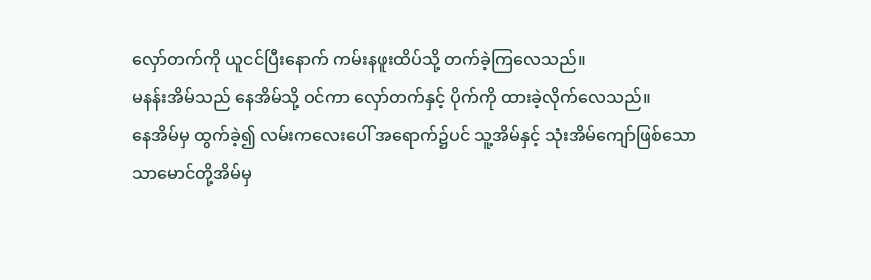လှော်တက်ကို ယူငင်ပြီးနောက် ကမ်းနဖူးထိပ်သို့ တက်ခဲ့ကြလေသည်။
မနန်းအိမ်သည် နေအိမ်သို့ ဝင်ကာ လှော်တက်နှင့် ပိုက်ကို ထားခဲ့လိုက်လေသည်။
နေအိမ်မှ ထွက်ခဲ့၍ လမ်းကလေးပေါ် အရောက်၌ပင် သူ့အိမ်နှင့် သုံးအိမ်ကျော်ဖြစ်သော သာမောင်တို့အိမ်မှ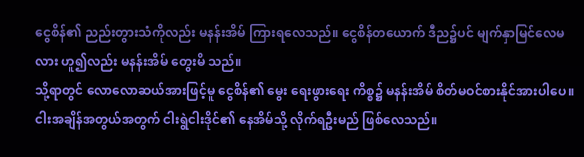ငွေစိန်၏ ညည်းတွားသံကိုလည်း မနန်းအိမ် ကြားရလေသည်။ ငွေစိန်တယောက် ဒီည၌ပင် မျက်နှာမြင်လေမလား ဟူ၍လည်း မနန်းအိမ် တွေးမိ သည်။
သို့ရာတွင် လောလောဆယ်အားဖြင့်မူ ငွေစိန်၏ မွေး ရေးဖွားရေး ကိစ္စ၌ မနန်းအိမ် စိတ်မဝင်စားနိုင်အားပါပေ။ ငါးအချိန်အတွယ်အတွက် ငါးရွဲငါးဒိုင်၏ နေအိမ်သို့ လိုက်ရဦးမည် ဖြစ်လေသည်။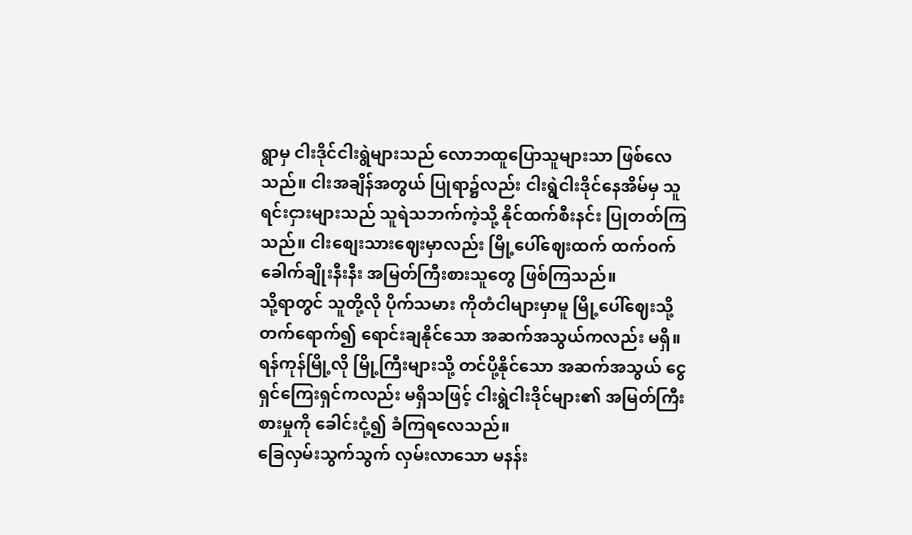ရွာမှ ငါးဒိုင်ငါးရွဲများသည် လောဘထူပြောသူများသာ ဖြစ်လေသည်။ ငါးအချိန်အတွယ် ပြုရာ၌လည်း ငါးရွဲငါးဒိုင်နေအိမ်မှ သူရင်းငှားများသည် သူရဲသဘက်ကဲ့သို့ နိုင်ထက်စီးနင်း ပြုတတ်ကြသည်။ ငါးစျေးသားဈေးမှာလည်း မြို့ပေါ်ဈေးထက် ထက်ဝက်ခေါက်ချိုးနီးနီး အမြတ်ကြီးစားသူတွေ ဖြစ်ကြသည်။
သို့ရာတွင် သူတို့လို ပိုက်သမား ကိုတံငါများမှာမူ မြို့ပေါ်ဈေးသို့ တက်ရောက်၍ ရောင်းချနိုင်သော အဆက်အသွယ်ကလည်း မရှိ။ ရန်ကုန်မြို့လို မြို့ကြီးများသို့ တင်ပို့နိုင်သော အဆက်အသွယ် ငွေရှင်ကြေးရှင်ကလည်း မရှိသဖြင့် ငါးရွဲငါးဒိုင်များ၏ အမြတ်ကြီးစားမှုကို ခေါင်းငုံ့၍ ခံကြရလေသည်။
ခြေလှမ်းသွက်သွက် လှမ်းလာသော မနန်း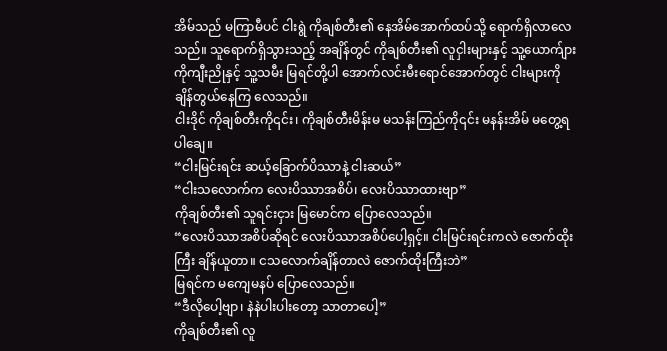အိမ်သည် မကြာမီပင် ငါးရွဲ ကိုချစ်တီး၏ နေအိမ်အောက်ထပ်သို့ ရောက်ရှိလာလေသည်။ သူရောက်ရှိသွားသည့် အချိန်တွင် ကိုချစ်တီး၏ လူငှါးများနှင့် သူ့ယောက်ျား ကိုကျီးညိုနှင့် သူ့သမီး မြရင်တို့ပါ အောက်လင်းမီးရောင်အောက်တွင် ငါးများကို ချိန်တွယ်နေကြ လေသည်။
ငါးဒိုင် ကိုချစ်တီးကို၎င်း၊ ကိုချစ်တီးမိန်းမ မသန်းကြည်ကို၎င်း မနန်းအိမ် မတွေ့ရပါချေ။
“ငါးမြင်းရင်း ဆယ့်ခြောက်ပိဿာနဲ့ ငါးဆယ်”
“ငါးသလောက်က လေးပိဿာအစိပ်၊ လေးပိဿာထားဗျာ”
ကိုချစ်တီး၏ သူရင်းငှား မြမောင်က ပြောလေသည်။
“လေးပိဿာအစိပ်ဆိုရင် လေးပိဿာအစိပ်ပေါ့ရှင့်။ ငါးမြင်းရင်းကလဲ ဇောက်ထိုးကြီး ချိန်ယူတာ။ ငသလောက်ချိန်တာလဲ ဇောက်ထိုးကြီးဘဲ”
မြရင်က မကျေမနပ် ပြောလေသည်။
“ဒီလိုပေါ့ဗျာ၊ နဲနဲပါးပါးတော့ သာတာပေါ့”
ကိုချစ်တီး၏ လူ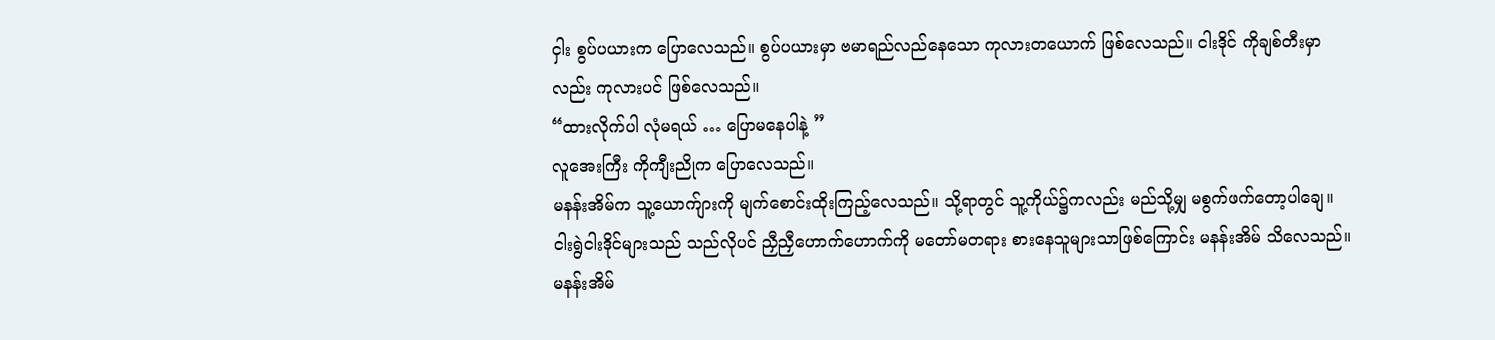ငှါး စွပ်ပယားက ပြောလေသည်။ စွပ်ပယားမှာ ဗမာရည်လည်နေသော ကုလားတယောက် ဖြစ်လေသည်။ ငါးဒိုင် ကိုချစ်တီးမှာလည်း ကုလားပင် ဖြစ်လေသည်။
“ထားလိုက်ပါ လုံမရယ် … ပြောမနေပါနဲ့ ”
လူအေးကြီး ကိုကျီးညိုက ပြောလေသည်။
မနန်းအိမ်က သူ့ယောက်ျားကို မျက်စောင်းထိုးကြည့်လေသည်။ သို့ရာတွင် သူ့ကိုယ်၌ကလည်း မည်သို့မျှ မစွက်ဖက်တော့ပါချေ။ ငါးရွဲငါးဒိုင်များသည် သည်လိုပင် ညှီညှီဟောက်ဟောက်ကို မတော်မတရား စားနေသူများသာဖြစ်ကြောင်း မနန်းအိမ် သိလေသည်။
မနန်းအိမ်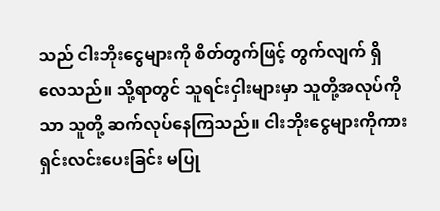သည် ငါးဘိုးငွေများကို စိတ်တွက်ဖြင့် တွက်လျက် ရှိလေသည်။ သို့ရာတွင် သူရင်းငှါးများမှာ သူတို့အလုပ်ကိုသာ သူတို့ ဆက်လုပ်နေကြသည်။ ငါးဘိုးငွေများကိုကား ရှင်းလင်းပေးခြင်း မပြု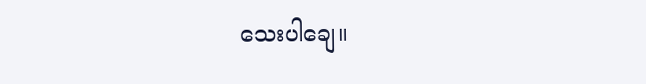သေးပါချေ။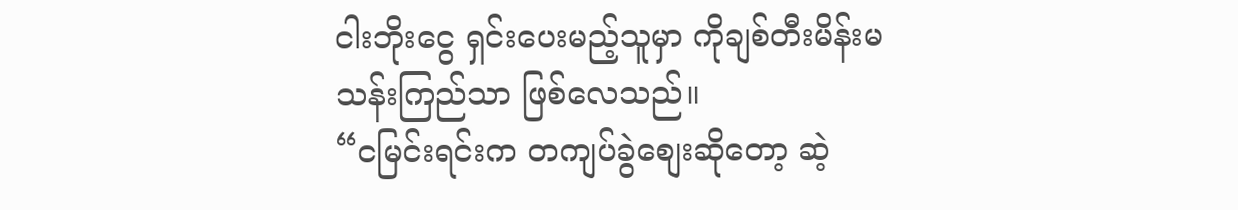ငါးဘိုးငွေ ရှင်းပေးမည့်သူမှာ ကိုချစ်တီးမိန်းမ သန်းကြည်သာ ဖြစ်လေသည်။
“ငမြင်းရင်းက တကျပ်ခွဲစျေးဆိုတော့ ဆဲ့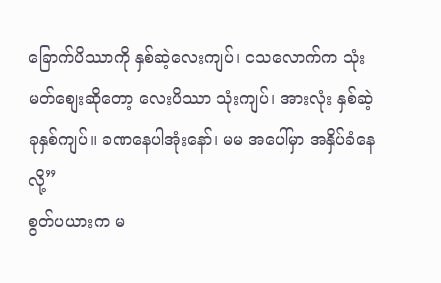ခြောက်ပိဿာကို နှစ်ဆဲ့လေးကျပ်၊ ငသလောက်က သုံးမတ်စျေးဆိုတော့ လေးပိဿာ သုံးကျပ်၊ အားလုံး နှစ်ဆဲ့ ခုနှစ်ကျပ်။ ခဏနေပါအုံးနော်၊ မမ အပေါ်မှာ အနှိပ်ခံနေလို့”
စွတ်ပယားက မ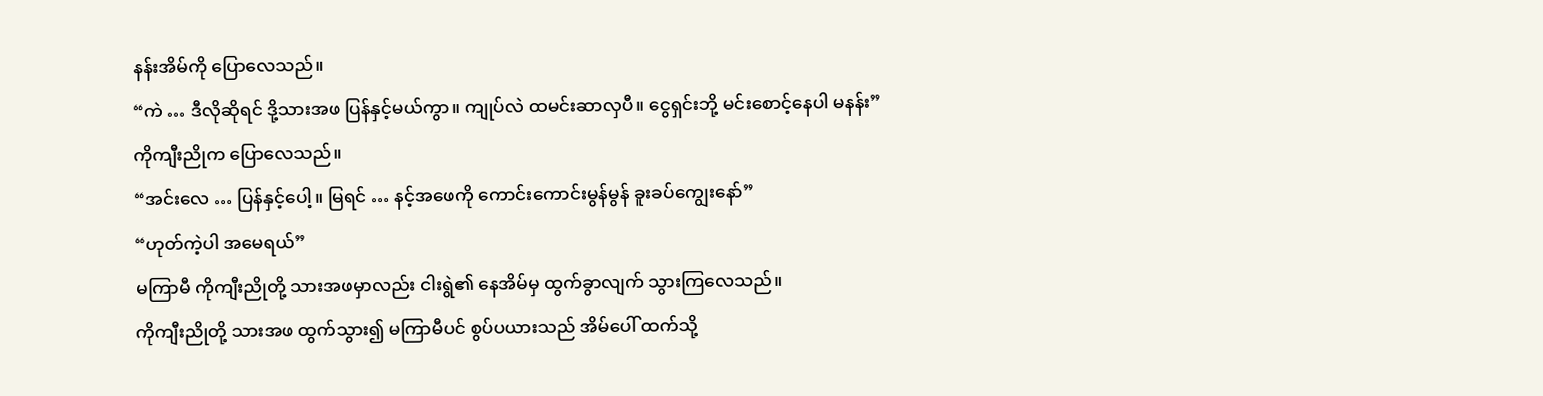နန်းအိမ်ကို ပြောလေသည်။
“ကဲ … ဒီလိုဆိုရင် ဒို့သားအဖ ပြန်နှင့်မယ်ကွာ။ ကျုပ်လဲ ထမင်းဆာလှပီ။ ငွေရှင်းဘို့ မင်းစောင့်နေပါ မနန်း”
ကိုကျီးညိုက ပြောလေသည်။
“အင်းလေ … ပြန်နှင့်ပေါ့။ မြရင် … နင့်အဖေကို ကောင်းကောင်းမွန်မွန် ခူးခပ်ကျွေးနော်”
“ဟုတ်ကဲ့ပါ အမေရယ်”
မကြာမီ ကိုကျီးညိုတို့ သားအဖမှာလည်း ငါးရွဲ၏ နေအိမ်မှ ထွက်ခွာလျက် သွားကြလေသည်။
ကိုကျီးညိုတို့ သားအဖ ထွက်သွား၍ မကြာမီပင် စွပ်ပယားသည် အိမ်ပေါ် ထက်သို့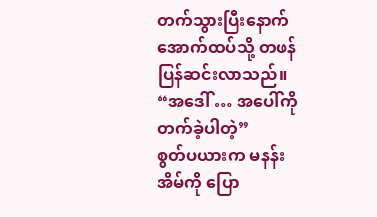တက်သွားပြီးနောက် အောက်ထပ်သို့ တဖန် ပြန်ဆင်းလာသည်။
“အဒေါ် … အပေါ်ကို တက်ခဲ့ပါတဲ့”
စွတ်ပယားက မနန်းအိမ်ကို ပြော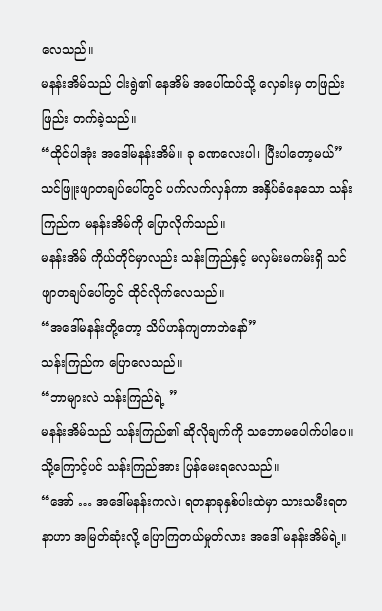လေသည်။
မနန်းအိမ်သည် ငါးရွဲ၏ နေအိမ် အပေါ်ထပ်သို့ လှေခါးမှ တဖြည်းဖြည်း တက်ခဲ့သည်။
“ထိုင်ပါအုံး အဒေါ်မနန်းအိမ်။ ခု ခဏလေးပါ၊ ပြီးပါတော့မယ်”
သင်ဖြူးဖျာတချပ်ပေါ်တွင် ပက်လက်လှန်ကာ အနှိပ်ခံနေသော သန်းကြည်က မနန်းအိမ်ကို ပြောလိုက်သည်။
မနန်းအိမ် ကိုယ်တိုင်မှာလည်း သန်းကြည်နှင့် မလှမ်းမကမ်းရှိ သင်ဖျာတချပ်ပေါ်တွင် ထိုင်လိုက်လေသည်။
“အဒေါ်မနန်းတို့တော့ သိပ်ဟန်ကျတာဘဲနော်”
သန်းကြည်က ပြောလေသည်။
“ဘာများလဲ သန်းကြည်ရဲ့ ”
မနန်းအိမ်သည် သန်းကြည်၏ ဆိုလိုချက်ကို သဘောမပေါက်ပါပေ။ သို့ကြောင့်ပင် သန်းကြည်အား ပြန်မေးရလေသည်။
“အော် … အဒေါ်မနန်းကလဲ၊ ရတနာခုနှစ်ပါးထဲမှာ သားသမီးရတနာဟာ အမြတ်ဆုံးလို့ ပြောကြတယ်မှုတ်လား အဒေါ် မနန်းအိမ်ရဲ့။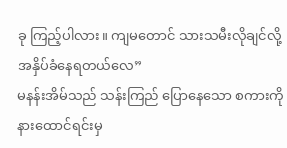ခု ကြည့်ပါလား။ ကျမတောင် သားသမီးလိုချင်လို့ အနှိပ်ခံနေရတယ်လေ”
မနန်းအိမ်သည် သန်းကြည် ပြောနေသော စကားကိုနားထောင်ရင်းမှ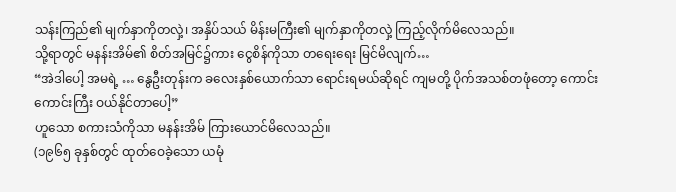သန်းကြည်၏ မျက်နှာကိုတလှဲ့၊ အနှိပ်သယ် မိန်းမကြီး၏ မျက်နှာကိုတလှဲ့ ကြည့်လိုက်မိလေသည်။
သို့ရာတွင် မနန်းအိမ်၏ စိတ်အမြင်၌ကား ငွေစိန်ကိုသာ တရေးရေး မြင်မိလျက်…
“အဲဒါပေါ့ အမရဲ့ … နွေဦးတုန်းက ခလေးနှစ်ယောက်သာ ရောင်းရမယ်ဆိုရင် ကျမတို့ ပိုက်အသစ်တဖုံတော့ ကောင်းကောင်းကြီး ဝယ်နိုင်တာပေါ့”
ဟူသော စကားသံကိုသာ မနန်းအိမ် ကြားယောင်မိလေသည်။
(၁၉၆၅ ခုနှစ်တွင် ထုတ်ဝေခဲ့သော ယမုံ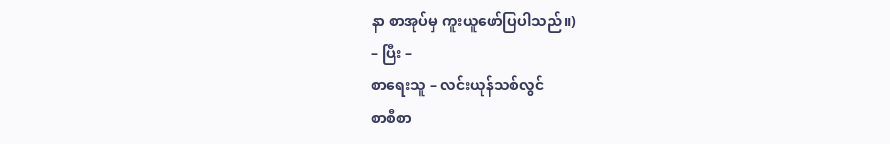နာ စာအုပ်မှ ကူးယူဖော်ပြပါသည်။)
– ပြီး –
စာရေးသူ – လင်းယုန်သစ်လွင်
စာစီစာ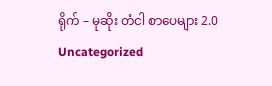ရိုက် – မုဆိုး တံငါ စာပေများ 2.0
Uncategorized